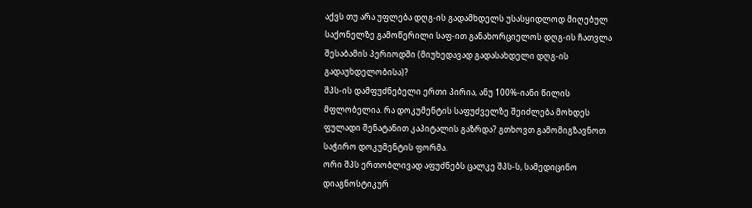აქვს თუ არა უფლება დღგ-ის გადამხდელს უსასყიდლოდ მიღებულ საქონელზე გამოწერილი საფ-ით განახორციელოს დღგ-ის ჩათვლა შესაბამის პერიოდში (მიუხედავად გადასახდელი დღგ-ის გადაუხდელობისა)?
შპს-ის დამფუძნებელი ერთი პირია, ანუ 100%-იანი წილის მფლობელია. რა დოკუმენტის საფუძველზე შეიძლება მოხდეს ფულადი შენატანით კაპიტალის გაზრდა? გთხოვთ გამომიგზავნოთ საჭირო დოკუმენტის ფორმა.
ორი შპს ერთობლივად აფუძნებს ცალკე შპს-ს, სამედიცინო დიაგნოსტიკურ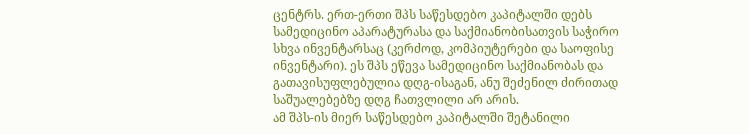ცენტრს. ერთ-ერთი შპს საწესდებო კაპიტალში დებს სამედიცინო აპარატურასა და საქმიანობისათვის საჭირო სხვა ინვენტარსაც (კერძოდ, კომპიუტერები და საოფისე ინვენტარი). ეს შპს ეწევა სამედიცინო საქმიანობას და გათავისუფლებულია დღგ-ისაგან, ანუ შეძენილ ძირითად საშუალებებზე დღგ ჩათვლილი არ არის.
ამ შპს-ის მიერ საწესდებო კაპიტალში შეტანილი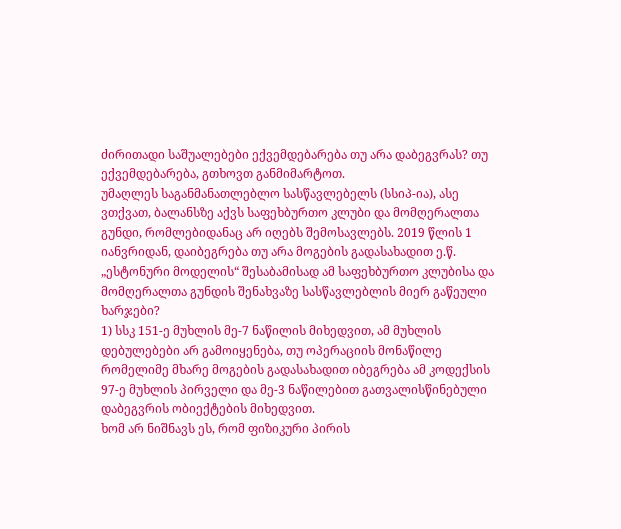ძირითადი საშუალებები ექვემდებარება თუ არა დაბეგვრას? თუ ექვემდებარება, გთხოვთ განმიმარტოთ.
უმაღლეს საგანმანათლებლო სასწავლებელს (სსიპ-ია), ასე ვთქვათ, ბალანსზე აქვს საფეხბურთო კლუბი და მომღერალთა გუნდი, რომლებიდანაც არ იღებს შემოსავლებს. 2019 წლის 1 იანვრიდან, დაიბეგრება თუ არა მოგების გადასახადით ე.წ. „ესტონური მოდელის“ შესაბამისად ამ საფეხბურთო კლუბისა და მომღერალთა გუნდის შენახვაზე სასწავლებლის მიერ გაწეული ხარჯები?
1) სსკ 151-ე მუხლის მე-7 ნაწილის მიხედვით, ამ მუხლის დებულებები არ გამოიყენება, თუ ოპერაციის მონაწილე რომელიმე მხარე მოგების გადასახადით იბეგრება ამ კოდექსის 97-ე მუხლის პირველი და მე-3 ნაწილებით გათვალისწინებული დაბეგვრის ობიექტების მიხედვით.
ხომ არ ნიშნავს ეს, რომ ფიზიკური პირის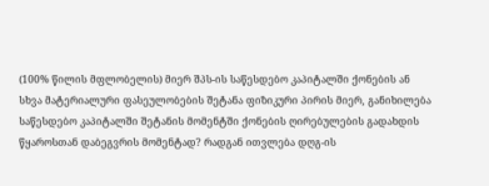(100% წილის მფლობელის) მიერ შპს-ის საწესდებო კაპიტალში ქონების ან სხვა მატერიალური ფასეულობების შეტანა ფიზიკური პირის მიერ, განიხილება საწესდებო კაპიტალში შეტანის მომენტში ქონების ღირებულების გადახდის წყაროსთან დაბეგვრის მომენტად? რადგან ითვლება დღგ-ის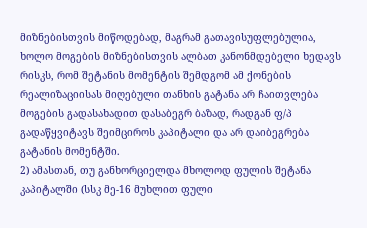მიზნებისთვის მიწოდებად, მაგრამ გათავისუფლებულია, ხოლო მოგების მიზნებისთვის ალბათ კანონმდებელი ხედავს რისკს, რომ შეტანის მომენტის შემდგომ ამ ქონების რეალიზაციისას მიღებული თანხის გატანა არ ჩაითვლება მოგების გადასახადით დასაბეგრ ბაზად, რადგან ფ/პ გადაწყვიტავს შეიმციროს კაპიტალი და არ დაიბეგრება გატანის მომენტში.
2) ამასთან, თუ განხორციელდა მხოლოდ ფულის შეტანა კაპიტალში (სსკ მე-16 მუხლით ფული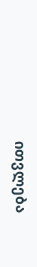ითვლება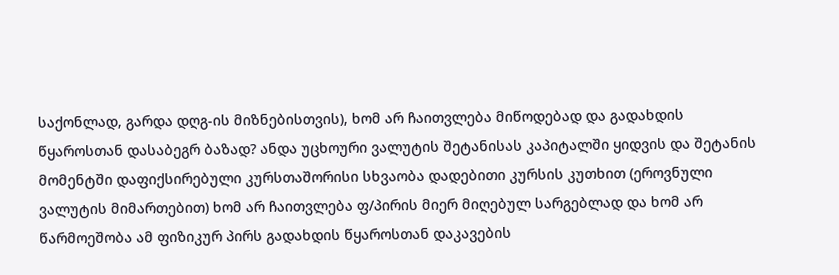საქონლად, გარდა დღგ-ის მიზნებისთვის), ხომ არ ჩაითვლება მიწოდებად და გადახდის წყაროსთან დასაბეგრ ბაზად? ანდა უცხოური ვალუტის შეტანისას კაპიტალში ყიდვის და შეტანის მომენტში დაფიქსირებული კურსთაშორისი სხვაობა დადებითი კურსის კუთხით (ეროვნული ვალუტის მიმართებით) ხომ არ ჩაითვლება ფ/პირის მიერ მიღებულ სარგებლად და ხომ არ წარმოეშობა ამ ფიზიკურ პირს გადახდის წყაროსთან დაკავების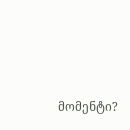მომენტი?